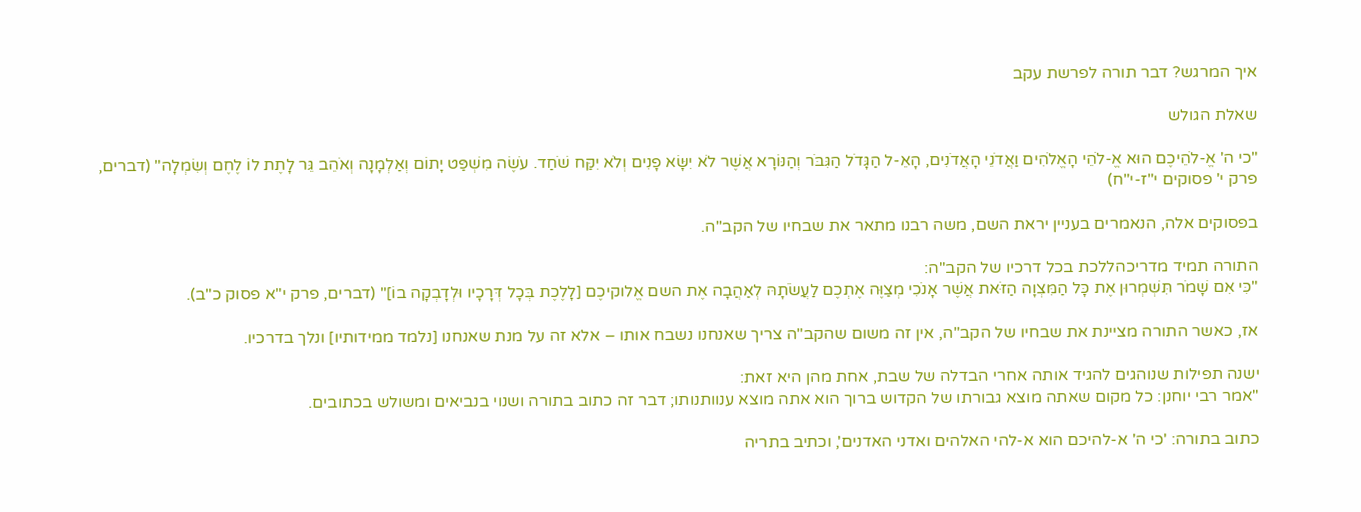איך המרגש? דבר תורה לפרשת עקב

שאלת הגולש

"כי ה' אֱ-לֹהֵיכֶם הוּא אֱ-לֹהֵי הָאֱלֹהִים וַאֲדֹנֵי הָאֲדֹנִים, הָאֵ-ל הַגָּדֹל הַגִּבֹּר וְהַנּוֹרָא אֲשֶׁר לֹא יִשָּׂא פָנִים וְלֹא יִקַּח שֹׁחַד. עֹשֶׂה מִשְׁפַּט יָתוֹם וְאַלְמָנָה וְאֹהֵב גֵּר לָתֶת לוֹ לֶחֶם וְשִׂמְלָה" (דברים, פרק י' פסוקים י"ז-י"ח)

בפסוקים אלה, הנאמרים בעניין יראת השם, משה רבנו מתאר את שבחיו של הקב"ה.

התורה תמיד מדריכהללכת בכל דרכיו של הקב"ה:
"כִּי אִם שָׁמֹר תִּשְׁמְרוּן אֶת כָּל הַמִּצְוָה הַזֹּאת אֲשֶׁר אָנֹכִי מְצַוֶּה אֶתְכֶם לַעֲשֹׂתָהּ לְאַהֲבָה אֶת השם אֱלוקיכֶם [לָלֶכֶת בְּכָל דְּרָכָיו וּלְדָבְקָה בוֹ]" (דברים, פרק י"א פסוק כ"ב).

אז, כאשר התורה מציינת את שבחיו של הקב"ה, אין זה משום שהקב"ה צריך שאנחנו נשבח אותו – אלא זה על מנת שאנחנו [נלמד ממידותיו] ונלך בדרכיו.

ישנה תפילות שנוהגים להגיד אותה אחרי הבדלה של שבת, אחת מהן היא זאת:
"אמר רבי יוחנן: כל מקום שאתה מוצא גבורתו של הקדוש ברוך הוא אתה מוצא ענוותנותו; דבר זה כתוב בתורה ושנוי בנביאים ומשולש בכתובים.

כתוב בתורה: 'כי ה' א-להיכם הוא א-להי האלהים ואדני האדנים', וכתיב בתריה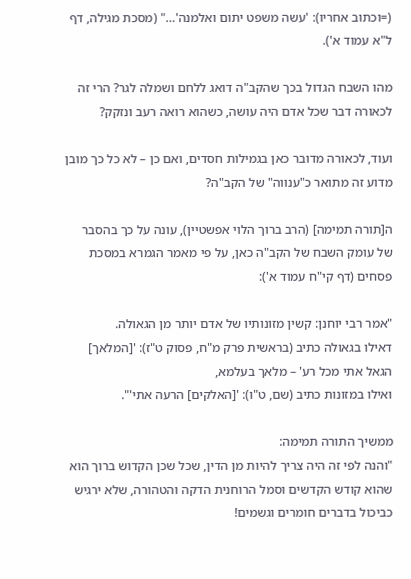(=וכתוב אחריו): 'עשה משפט יתום ואלמנה'…" (מסכת מגילה, דף ל"א עמוד א').

מהו השבח הגדול בכך שהקב"ה דואג ללחם ושמלה לגר? הרי זה לכאורה דבר שכל אדם היה עושה, כשהוא רואה רעב ונזקק?

ועוד, לכאורה מדובר כאן בגמילות חסדים, ואם כן – לא כל כך מובן מדוע זה מתואר כ"ענווה" של הקב"ה?

ה[תורה תמימה] (הרב ברוך הלוי אפשטיין), עונה על כך בהסבר של עומק השבח של הקב"ה כאן, על פי מאמר הגמרא במסכת פסחים (דף קי"ח עמוד א'):

"אמר רבי יוחנן: קשין מזונותיו של אדם יותר מן הגאולה.
דאילו בגאולה כתיב (בראשית פרק מ"ח, פסוק ט"ז): '[המלאך] הגאל אתי מכל רע' – מלאך בעלמא,
ואילו במזונות כתיב (שם, ט"ו): '[האלקים] הרעה אתי'".

ממשיך התורה תמימה:
"והנה לפי זה היה צריך להיות מן הדין, שכל שכן הקדוש ברוך הוא שהוא קודש הקדשים וסמל הרוחנית הדקה והטהורה, שלא ירגיש כביכול בדברים חומרים וגשמים!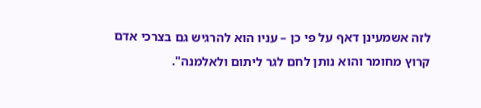לזה אשמעינן דאף על פי כן – עניו הוא להרגיש גם בצרכי אדם קרוץ מחומר והוא נותן לחם לגר ליתום ולאלמנה".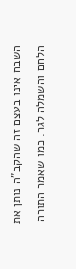השבח אינו בעצם זה שהקב"ה נותן את הלחם והשמלה לגר. כמו שאמר התורה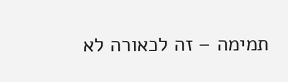תמימה – זה לכאורה לא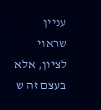עניין שראוי לציון, אלא בעצם זה ש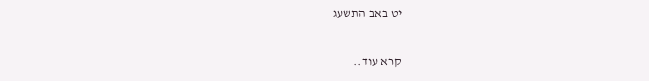יט באב התשעג

קרא עוד..